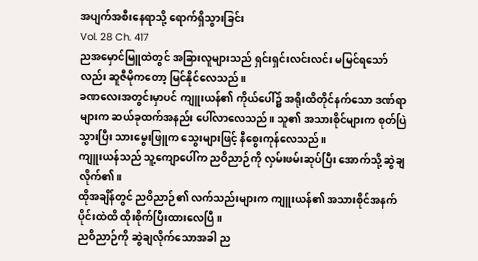အပျက်အစီးနေရာသို့ ရောက်ရှိသွားခြင်း
Vol. 28 Ch. 417
ညအမှောင်မြူထဲတွင် အခြားလူများသည် ရှင်းရှင်းလင်းလင်း မမြင်ရသော်လည်း ဆူဇီမိုကတော့ မြင်နိုင်လေသည်။
ခဏလေးအတွင်းမှာပင် ကျူးယန်၏ ကိုယ်ပေါ်၌ အရိုးထိတိုင်နက်သော ဒဏ်ရာများက ဆယ်ခုထက်အနည်း ပေါ်လာလေသည်။ သူ၏ အသားစိုင်များက စုတ်ပြဲသွားပြီး သားမွေးဖြူက သွေးများဖြင့် နီစွေးကုန်လေသည်။
ကျူးယန်သည် သူ့ကျောပေါ်က ညဝိညာဉ်ကို လှမ်းဖမ်းဆုပ်ပြီး အောက်သို့ ဆွဲချလိုက်၏။
ထိုအချိန်တွင် ညဝိညာဉ်၏ လက်သည်းများက ကျူးယန်၏ အသားစိုင်အနက်ပိုင်းထဲထိ ထိုးစိုက်ပြီးထားလေပြီ။
ညဝိညာဉ်ကို ဆွဲချလိုက်သောအခါ ည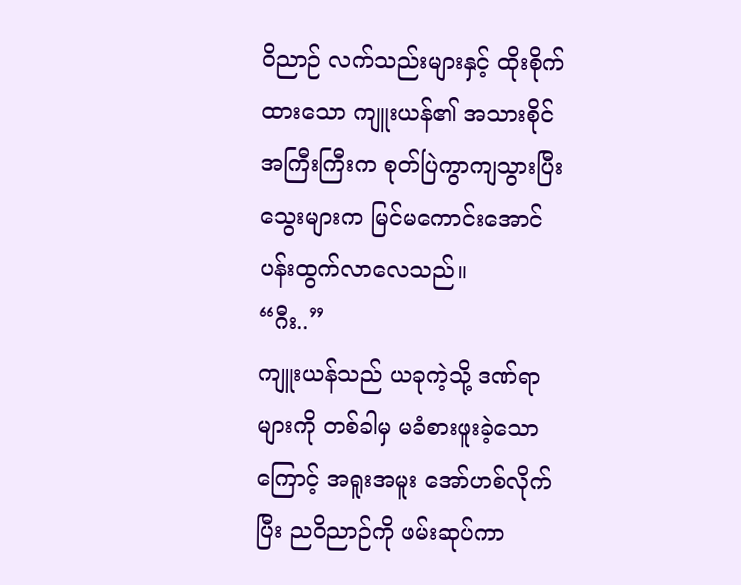ဝိညာဉ် လက်သည်းများနှင့် ထိုးစိုက်ထားသော ကျူးယန်၏ အသားစိုင်အကြီးကြီးက စုတ်ပြဲကွာကျသွားပြီး သွေးများက မြင်မကောင်းအောင် ပန်းထွက်လာလေသည်။
“ဂီး..”
ကျူးယန်သည် ယခုကဲ့သို့ ဒဏ်ရာများကို တစ်ခါမှ မခံစားဖူးခဲ့သောကြောင့် အရူးအမူး အော်ဟစ်လိုက်ပြီး ညဝိညာဉ်ကို ဖမ်းဆုပ်ကာ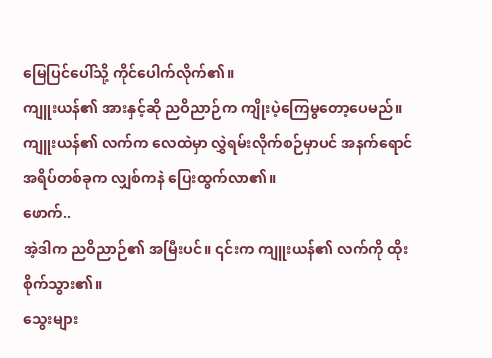မြေပြင်ပေါ်သို့ ကိုင်ပေါက်လိုက်၏။
ကျူးယန်၏ အားနှင့်ဆို ညဝိညာဉ်က ကျိုးပဲ့ကြေမွတော့ပေမည်။
ကျူးယန်၏ လက်က လေထဲမှာ လွှဲရမ်းလိုက်စဉ်မှာပင် အနက်ရောင်အရိပ်တစ်ခုက လျှစ်ကနဲ ပြေးထွက်လာ၏။
ဖောက်..
အဲ့ဒါက ညဝိညာဉ်၏ အမြီးပင်။ ၎င်းက ကျူးယန်၏ လက်ကို ထိုးစိုက်သွား၏။
သွေးများ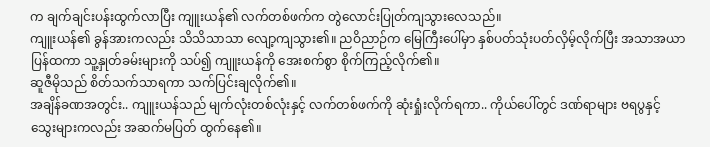က ချက်ချင်းပန်းထွက်လာပြီး ကျူးယန်၏ လက်တစ်ဖက်က တွဲလောင်းပြုတ်ကျသွားလေသည်။
ကျူးယန်၏ ခွန်အားကလည်း သိသိသာသာ လျော့ကျသွား၏။ ညဝိညာဉ်က မြေကြီးပေါ်မှာ နှစ်ပတ်သုံးပတ်လှိမ့်လိုက်ပြီး အသာအယာ ပြန်ထကာ သူ့နှုတ်ခမ်းများကို သပ်၍ ကျူးယန်ကို အေးစက်စွာ စိုက်ကြည့်လိုက်၏။
ဆူဇီမိုသည် စိတ်သက်သာရကာ သက်ပြင်းချလိုက်၏။
အချိန်ခဏအတွင်း.. ကျူးယန်သည် မျက်လုံးတစ်လုံးနှင့် လက်တစ်ဖက်ကို ဆုံးရှုံးလိုက်ရကာ.. ကိုယ်ပေါ်တွင် ဒဏ်ရာများ ဗရပွနှင့် သွေးများကလည်း အဆက်မပြတ် ထွက်နေ၏။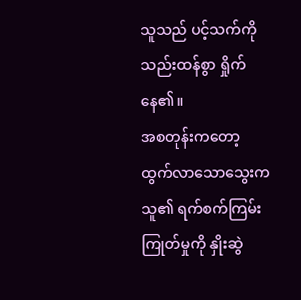သူသည် ပင့်သက်ကို သည်းထန်စွာ ရှိုက်နေ၏။
အစတုန်းကတော့ ထွက်လာသောသွေးက သူ၏ ရက်စက်ကြမ်းကြုတ်မှုကို နှိုးဆွဲ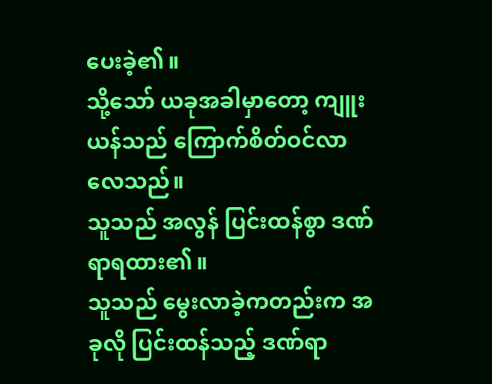ပေးခဲ့၏။
သို့သော် ယခုအခါမှာတော့ ကျူးယန်သည် ကြောက်စိတ်ဝင်လာလေသည်။
သူသည် အလွန် ပြင်းထန်စွာ ဒဏ်ရာရထား၏။
သူသည် မွေးလာခဲ့ကတည်းက အခုလို ပြင်းထန်သည့် ဒဏ်ရာ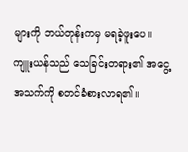များကို ဘယ်တုန်းကမှ မရခဲ့ဖူးပေ။
ကျူးယန်သည် သေခြင်းတရား၏ အငွေ့အသက်ကို စတင်ခံစားလာရ၏။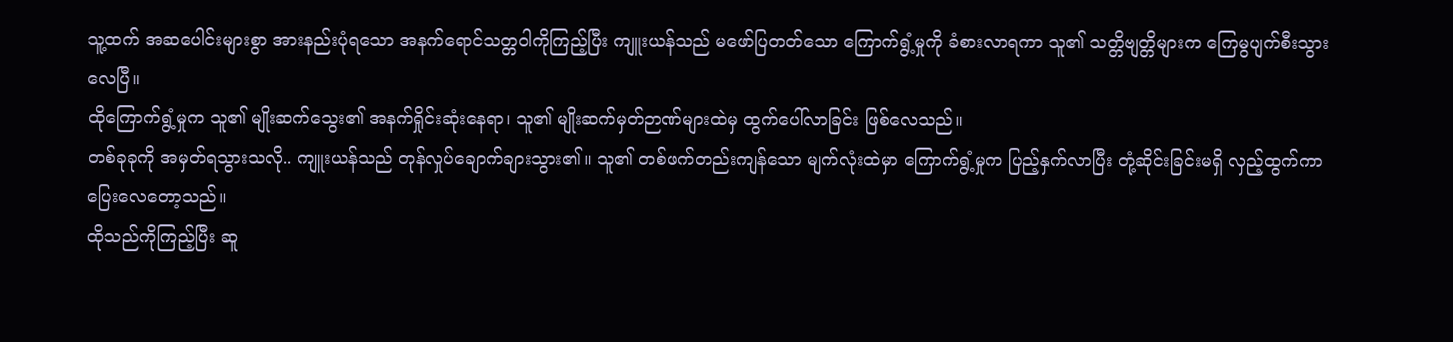သူ့ထက် အဆပေါင်းများစွာ အားနည်းပုံရသော အနက်ရောင်သတ္တဝါကိုကြည့်ပြီး ကျူးယန်သည် မဖော်ပြတတ်သော ကြောက်ရွံ့မှုကို ခံစားလာရကာ သူ၏ သတ္တိဗျတ္တိများက ကြေမွပျက်စီးသွားလေပြီ။
ထိုကြောက်ရွံ့မှုက သူ၏ မျိုးဆက်သွေး၏ အနက်ရှိုင်းဆုံးနေရာ၊ သူ၏ မျိုးဆက်မှတ်ဉာဏ်များထဲမှ ထွက်ပေါ်လာခြင်း ဖြစ်လေသည်။
တစ်ခုခုကို အမှတ်ရသွားသလို.. ကျူးယန်သည် တုန်လှုပ်ချောက်ချားသွား၏။ သူ၏ တစ်ဖက်တည်းကျန်သော မျက်လုံးထဲမှာ ကြောက်ရွံ့မှုက ပြည့်နှက်လာပြီး တုံ့ဆိုင်းခြင်းမရှိ လှည့်ထွက်ကာ ပြေးလေတော့သည်။
ထိုသည်ကိုကြည့်ပြီး ဆူ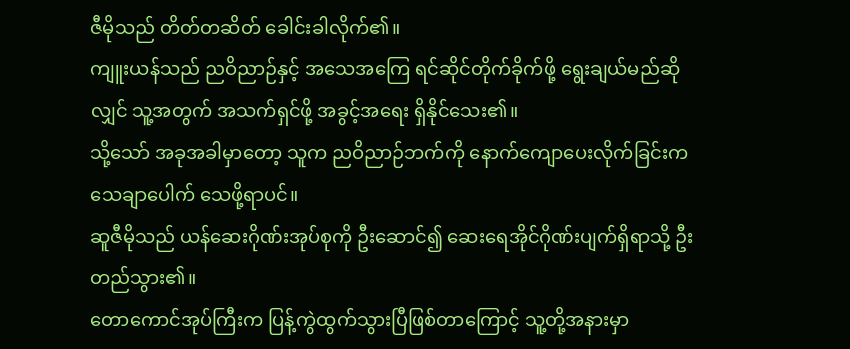ဇီမိုသည် တိတ်တဆိတ် ခေါင်းခါလိုက်၏။
ကျူးယန်သည် ညဝိညာဉ်နှင့် အသေအကြေ ရင်ဆိုင်တိုက်ခိုက်ဖို့ ရွေးချယ်မည်ဆိုလျှင် သူ့အတွက် အသက်ရှင်ဖို့ အခွင့်အရေး ရှိနိုင်သေး၏။
သို့သော် အခုအခါမှာတော့ သူက ညဝိညာဉ်ဘက်ကို နောက်ကျောပေးလိုက်ခြင်းက သေချာပေါက် သေဖို့ရာပင်။
ဆူဇီမိုသည် ယန်ဆေးဂိုဏ်းအုပ်စုကို ဦးဆောင်၍ ဆေးရေအိုင်ဂိုဏ်းပျက်ရှိရာသို့ ဦးတည်သွား၏။
တောကောင်အုပ်ကြီးက ပြန့်ကွဲထွက်သွားပြီဖြစ်တာကြောင့် သူ့တို့အနားမှာ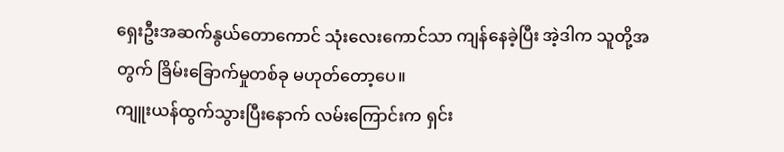ရှေးဦးအဆက်နွယ်တောကောင် သုံးလေးကောင်သာ ကျန်နေခဲ့ပြီး အဲ့ဒါက သူတို့အတွက် ခြိမ်းခြောက်မှုတစ်ခု မဟုတ်တော့ပေ။
ကျူးယန်ထွက်သွားပြီးနောက် လမ်းကြောင်းက ရှင်း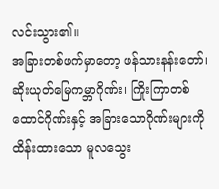လင်းသွား၏။
အခြားတစ်ဖက်မှာတော့ ဖန်သားနန်းတော်၊ ဆိုးယုတ်မြေကမ္ဘာဂိုဏ်း၊ ကြိုးကြာတစ်ထောင်ဂိုဏ်းနှင့် အခြားသောဂိုဏ်းများကို ထိန်းထားသော မူလသွေး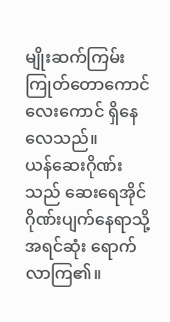မျိုးဆက်ကြမ်းကြုတ်တောကောင်လေးကောင် ရှိနေလေသည်။
ယန်ဆေးဂိုဏ်းသည် ဆေးရေအိုင်ဂိုဏ်းပျက်နေရာသို့ အရင်ဆုံး ရောက်လာကြ၏။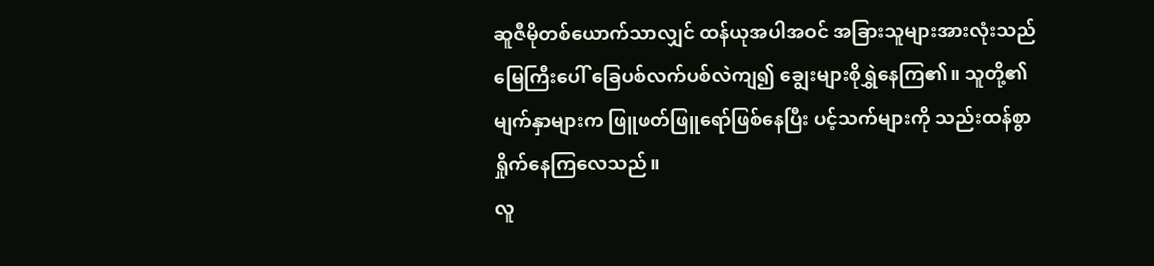ဆူဇီမိုတစ်ယောက်သာလျှင် ထန်ယုအပါအဝင် အခြားသူများအားလုံးသည် မြေကြီးပေါ် ခြေပစ်လက်ပစ်လဲကျ၍ ချွေးများစိုရွှဲနေကြ၏။ သူတို့၏ မျက်နှာများက ဖြူဖတ်ဖြူရော်ဖြစ်နေပြီး ပင့်သက်များကို သည်းထန်စွာ ရှိုက်နေကြလေသည်။
လူ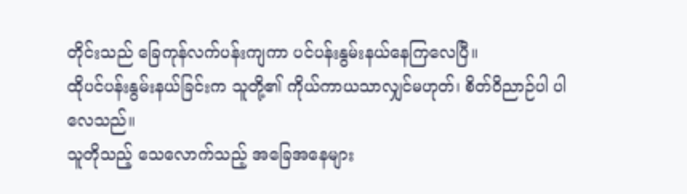တိုင်းသည် ခြေကုန်လက်ပန်းကျကာ ပင်ပန်းနွမ်းနယ်နေကြလေပြီ။
ထိုပင်ပန်းနွမ်းနယ်ခြင်းက သူတို့၏ ကိုယ်ကာယသာလျှင်မဟုတ်၊ စိတ်ဝိညာဉ်ပါ ပါလေသည်။
သူတိုသည့် သေလောက်သည့် အခြေအနေများ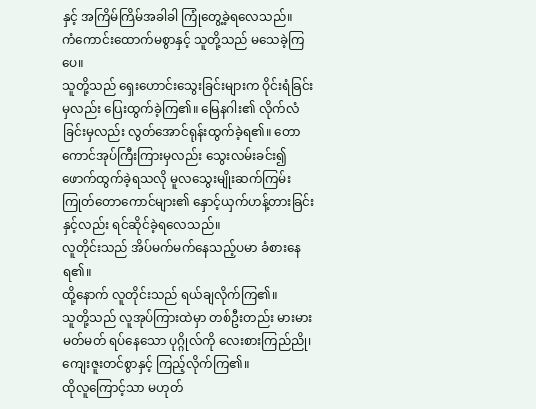နှင့် အကြိမ်ကြိမ်အခါခါ ကြုံတွေ့ခဲ့ရလေသည်။
ကံကောင်းထောက်မစွာနှင့် သူတို့သည် မသေခဲ့ကြပေ။
သူတို့သည် ရှေးဟောင်းသွေးခြင်းများက ဝိုင်းရံခြင်းမှလည်း ပြေးထွက်ခဲ့ကြ၏။ မြေနဂါး၏ လိုက်လံခြင်းမှလည်း လွတ်အောင်ရုန်းထွက်ခဲ့ရ၏။ တောကောင်အုပ်ကြီးကြားမှလည်း သွေးလမ်းခင်း၍ ဖောက်ထွက်ခဲ့ရသလို မူလသွေးမျိုးဆက်ကြမ်းကြုတ်တောကောင်များ၏ နှောင့်ယှက်ဟန့်တားခြင်းနှင့်လည်း ရင်ဆိုင်ခဲ့ရလေသည်။
လူတိုင်းသည် အိပ်မက်မက်နေသည့်ပမာ ခံစားနေရ၏။
ထို့နောက် လူတိုင်းသည် ရယ်ချလိုက်ကြ၏။
သူတို့သည် လူအုပ်ကြားထဲမှာ တစ်ဦးတည်း မားမားမတ်မတ် ရပ်နေသော ပုဂ္ဂိုလ်ကို လေးစားကြည်ညို၊ ကျေးဇူးတင်စွာနှင့် ကြည့်လိုက်ကြ၏။
ထိုလူကြောင့်သာ မဟုတ်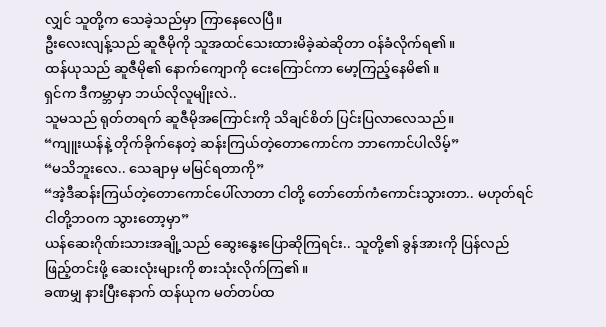လျှင် သူတို့က သေခဲ့သည်မှာ ကြာနေလေပြီ။
ဦးလေးလျန့်သည် ဆူဇီမိုကို သူအထင်သေးထားမိခဲ့ဆဲဆိုတာ ဝန်ခံလိုက်ရ၏။
ထန်ယုသည် ဆူဇီမို၏ နောက်ကျောကို ငေးကြောင်ကာ မော့ကြည့်နေမိ၏။
ရှင်က ဒီကမ္ဘာမှာ ဘယ်လိုလူမျိုးလဲ..
သူမသည် ရုတ်တရက် ဆူဇီမိုအကြောင်းကို သိချင်စိတ် ပြင်းပြလာလေသည်။
“ကျူးယန်နဲ့ တိုက်ခိုက်နေတဲ့ ဆန်းကြယ်တဲ့တောကောင်က ဘာကောင်ပါလိမ့်”
“မသိဘူးလေ.. သေချာမှ မမြင်ရတာကို”
“အဲ့ဒီဆန်းကြယ်တဲ့တောကောင်ပေါ်လာတာ ငါတို့ တော်တော်ကံကောင်းသွားတာ.. မဟုတ်ရင် ငါတို့ဘဝက သွားတော့မှာ”
ယန်ဆေးဂိုဏ်းသားအချို့သည် ဆွေးနွေးပြောဆိုကြရင်း.. သူတို့၏ ခွန်အားကို ပြန်လည်ဖြည့်တင်းဖို့ ဆေးလုံးများကို စားသုံးလိုက်ကြ၏။
ခဏမျှ နားပြီးနောက် ထန်ယုက မတ်တပ်ထ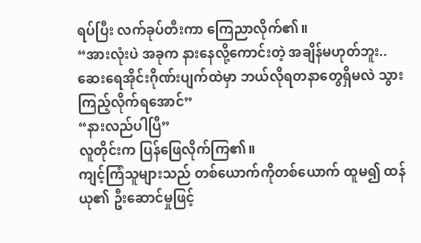ရပ်ပြီး လက်ခုပ်တီးကာ ကြေညာလိုက်၏။
“အားလုံးပဲ အခုက နားနေလို့ကောင်းတဲ့ အချိန်မဟုတ်ဘူး.. ဆေးရေအိုင်းဂိုဏ်းပျက်ထဲမှာ ဘယ်လိုရတနာတွေရှိမလဲ သွားကြည့်လိုက်ရအောင်”
“နားလည်ပါပြီ”
လူတိုင်းက ပြန်ဖြေလိုက်ကြ၏။
ကျင့်ကြံသူများသည် တစ်ယောက်ကိုတစ်ယောက် ထူမ၍ ထန်ယု၏ ဦးဆောင်မှုဖြင့်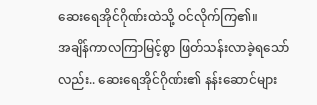ဆေးရေအိုင်ဂိုဏ်းထဲသို့ ဝင်လိုက်ကြ၏။
အချိန်ကာလကြာမြင့်စွာ ဖြတ်သန်းလာခဲ့ရသော်လည်း.. ဆေးရေအိုင်ဂိုဏ်း၏ နန်းဆောင်များ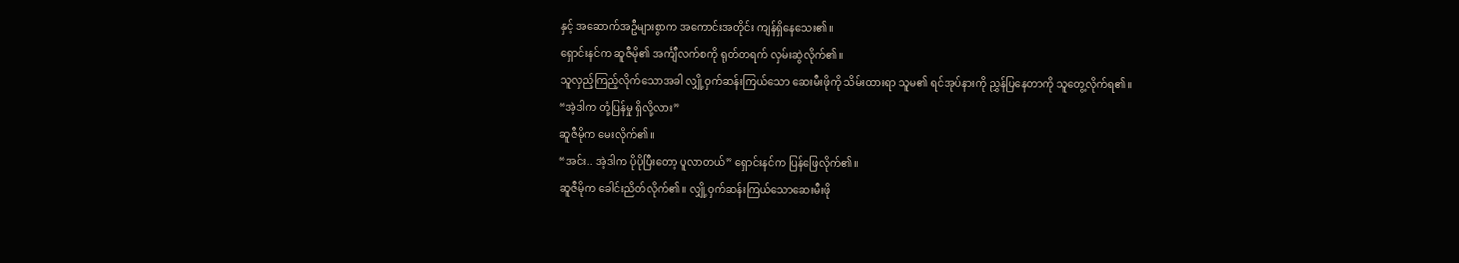နှင့် အဆောက်အဦများစွာက အကောင်းအတိုင်း ကျန်ရှိနေသေး၏။
ရှောင်းနင်က ဆူဇီမို၏ အင်္ကျီလက်စကို ရုတ်တရက် လှမ်းဆွဲလိုက်၏။
သူလှည့်ကြည့်လိုက်သောအခါ လျှို့ဝှက်ဆန်းကြယ်သော ဆေးမီးဖိုကို သိမ်းထားရာ သူမ၏ ရင်အုပ်နားကို ညွှန်ပြနေတာကို သူတွေ့လိုက်ရ၏။
“အဲ့ဒါက တုံ့ပြန်မှု ရှိလို့လား”
ဆူဇီမိုက မေးလိုက်၏။
“အင်း.. အဲ့ဒါက ပိုပိုပြီးတော့ ပူလာတယ်” ရှောင်းနင်က ပြန်ဖြေလိုက်၏။
ဆူဇီမိုက ခေါင်းညိတ်လိုက်၏။ လျှို့ဝှက်ဆန်းကြယ်သောဆေးမီးဖို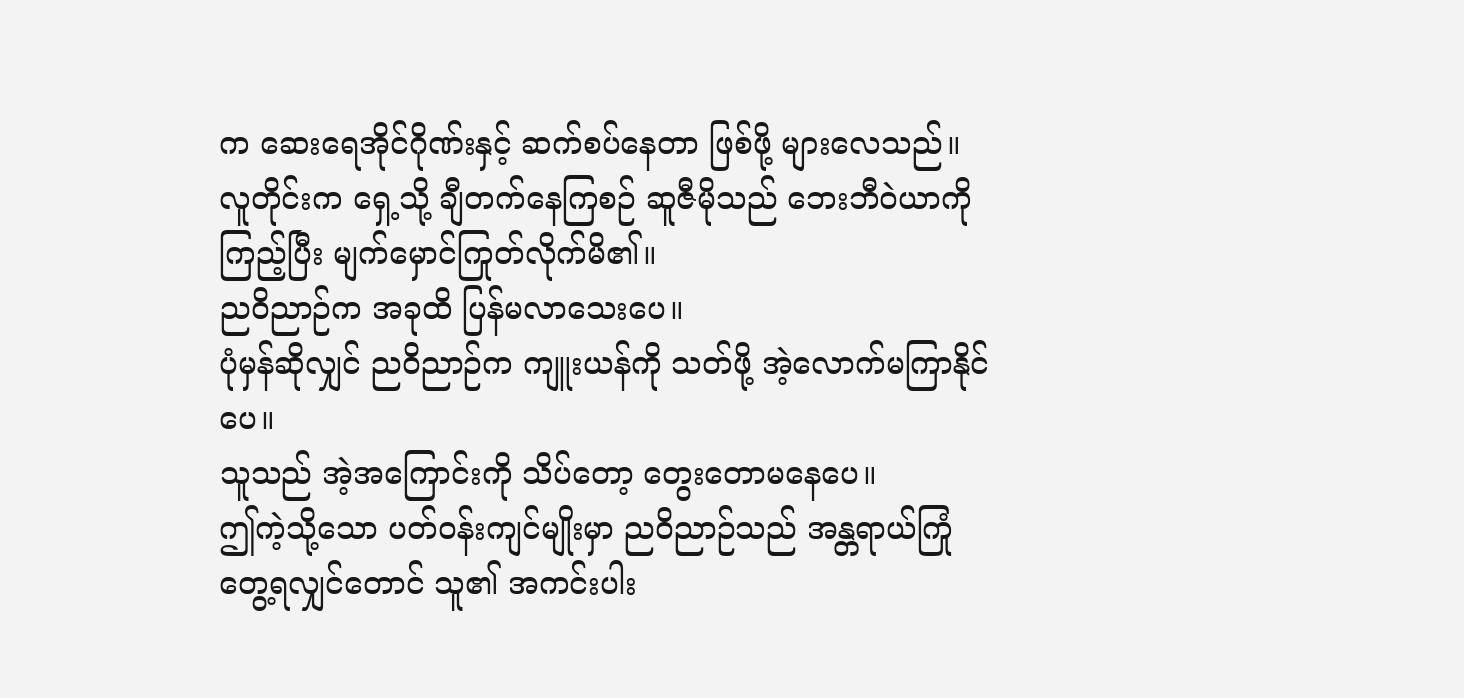က ဆေးရေအိုင်ဂိုဏ်းနှင့် ဆက်စပ်နေတာ ဖြစ်ဖို့ များလေသည်။
လူတိုင်းက ရှေ့သို့ ချီတက်နေကြစဉ် ဆူဇီမိုသည် ဘေးဘီဝဲယာကိုကြည့်ပြီး မျက်မှောင်ကြုတ်လိုက်မိ၏။
ညဝိညာဉ်က အခုထိ ပြန်မလာသေးပေ။
ပုံမှန်ဆိုလျှင် ညဝိညာဉ်က ကျူးယန်ကို သတ်ဖို့ အဲ့လောက်မကြာနိုင်ပေ။
သူသည် အဲ့အကြောင်းကို သိပ်တော့ တွေးတောမနေပေ။
ဤကဲ့သို့သော ပတ်ဝန်းကျင်မျိုးမှာ ညဝိညာဉ်သည် အန္တရာယ်ကြုံတွေ့ရလျှင်တောင် သူ၏ အကင်းပါး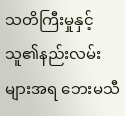သတိကြီးမှုနှင့် သူ၏နည်းလမ်းများအရ ဘေးမသီ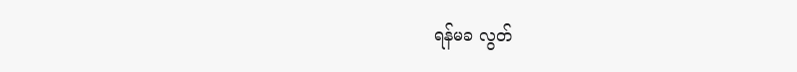ရန်မခ လွတ်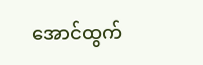အောင်ထွက်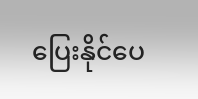ပြေးနိုင်ပေ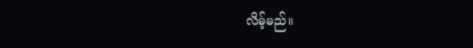လိမ့်မည်။